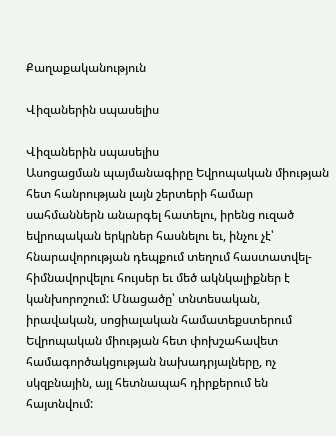Քաղաքականություն

Վիզաներին սպասելիս

Վիզաներին սպասելիս
Ասոցացման պայմանագիրը Եվրոպական միության հետ հանրության լայն շերտերի համար սահմաններն անարգել հատելու, իրենց ուզած եվրոպական երկրներ հասնելու եւ, ինչու չէ՝ հնարավորության դեպքում տեղում հաստատվել-հիմնավորվելու հույսեր եւ մեծ ակնկալիքներ է կանխորոշում: Մնացածը՝ տնտեսական, իրավական, սոցիալական համատեքստերում Եվրոպական միության հետ փոխշահավետ համագործակցության նախադրյալները, ոչ սկզբնային, այլ հետնապահ դիրքերում են հայտնվում: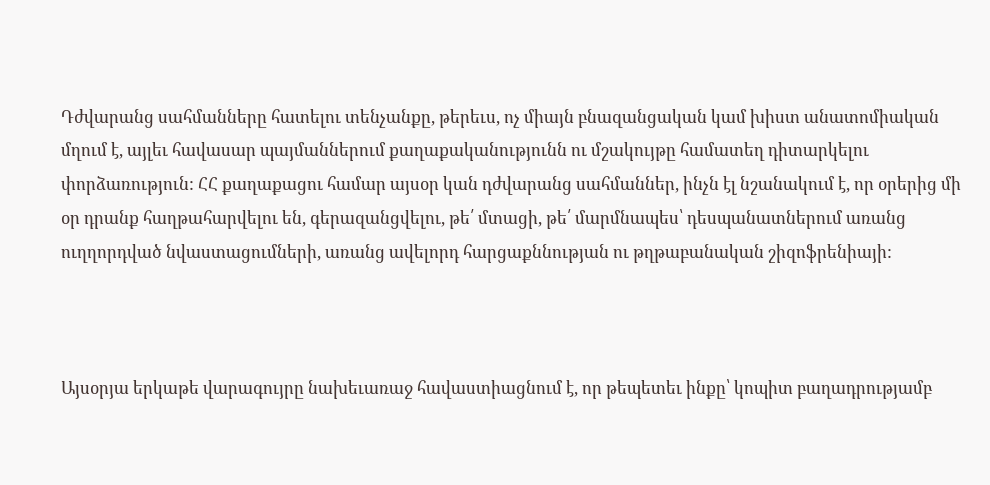Դժվարանց սահմանները հատելու տենչանքը, թերեւս, ոչ միայն բնազանցական կամ խիստ անատոմիական մղում է, այլեւ հավասար պայմաններում քաղաքականությունն ու մշակույթը համատեղ դիտարկելու փորձառություն: ՀՀ քաղաքացու համար այսօր կան դժվարանց սահմաններ, ինչն էլ նշանակում է, որ օրերից մի օր դրանք հաղթահարվելու են, գերազանցվելու, թե՛ մտացի, թե՛ մարմնապես՝ դեսպանատներում առանց ուղղորդված նվաստացումների, առանց ավելորդ հարցաքննության ու թղթաբանական շիզոֆրենիայի:



Այսօրյա երկաթե վարագույրը նախեւառաջ հավաստիացնում է, որ թեպետեւ ինքը՝ կոպիտ բաղադրությամբ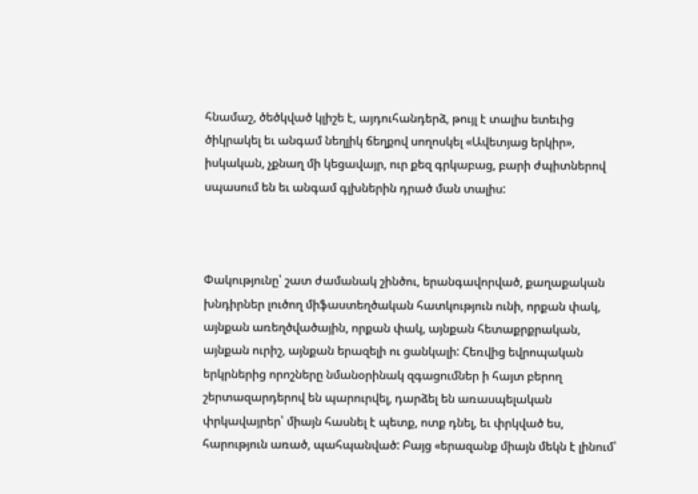հնամաշ, ծեծկված կլիշե է, այդուհանդերձ, թույլ է տալիս ետեւից ծիկրակել եւ անգամ նեղլիկ ճեղքով սողոսկել «Ավետյաց երկիր», իսկական, չքնաղ մի կեցավայր, ուր քեզ գրկաբաց, բարի ժպիտներով սպասում են եւ անգամ գլխներին դրած ման տալիս:



Փակությունը՝ շատ ժամանակ շինծու, երանգավորված, քաղաքական խնդիրներ լուծող միֆաստեղծական հատկություն ունի, որքան փակ, այնքան առեղծվածային, որքան փակ, այնքան հետաքրքրական, այնքան ուրիշ, այնքան երազելի ու ցանկալի: Հեռվից եվրոպական երկրներից որոշները նմանօրինակ զգացումներ ի հայտ բերող շերտազարդերով են պարուրվել, դարձել են առասպելական փրկավայրեր՝ միայն հասնել է պետք, ոտք դնել, եւ փրկված ես, հարություն առած, պահպանված: Բայց «երազանք միայն մեկն է լինում՝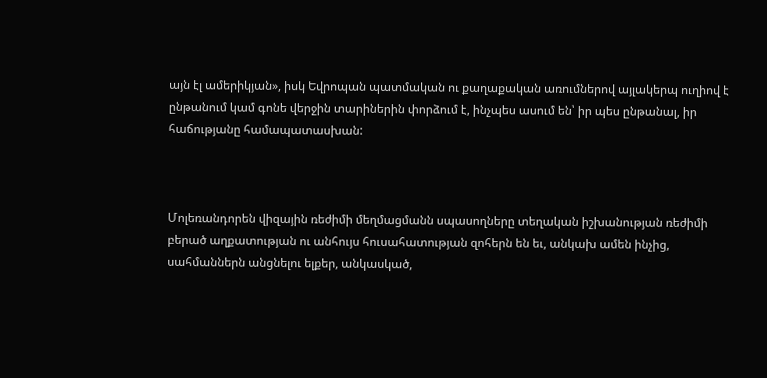այն էլ ամերիկյան», իսկ Եվրոպան պատմական ու քաղաքական առումներով այլակերպ ուղիով է ընթանում կամ գոնե վերջին տարիներին փորձում է, ինչպես ասում են՝ իր պես ընթանալ, իր հաճությանը համապատասխան:



Մոլեռանդորեն վիզային ռեժիմի մեղմացմանն սպասողները տեղական իշխանության ռեժիմի բերած աղքատության ու անհույս հուսահատության զոհերն են եւ, անկախ ամեն ինչից, սահմաններն անցնելու ելքեր, անկասկած,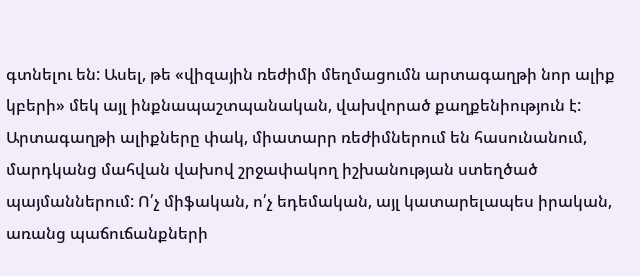գտնելու են: Ասել, թե «վիզային ռեժիմի մեղմացումն արտագաղթի նոր ալիք կբերի» մեկ այլ ինքնապաշտպանական, վախվորած քաղքենիություն է: Արտագաղթի ալիքները փակ, միատարր ռեժիմներում են հասունանում, մարդկանց մահվան վախով շրջափակող իշխանության ստեղծած պայմաններում: Ո՛չ միֆական, ո՛չ եդեմական, այլ կատարելապես իրական, առանց պաճուճանքների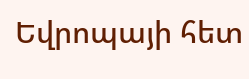Եվրոպայի հետ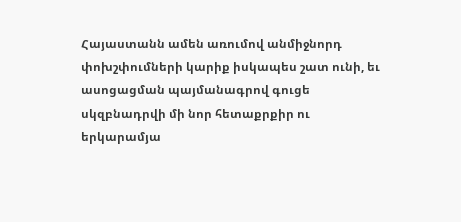Հայաստանն ամեն առումով անմիջնորդ փոխշփումների կարիք իսկապես շատ ունի, եւ ասոցացման պայմանագրով գուցե սկզբնադրվի մի նոր հետաքրքիր ու երկարամյա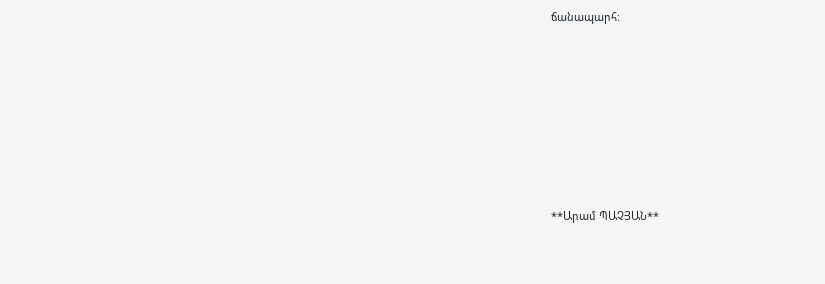ճանապարհ:







**Արամ ՊԱՉՅԱՆ**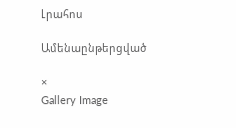Լրահոս

Ամենաընթերցված

×
Gallery Image